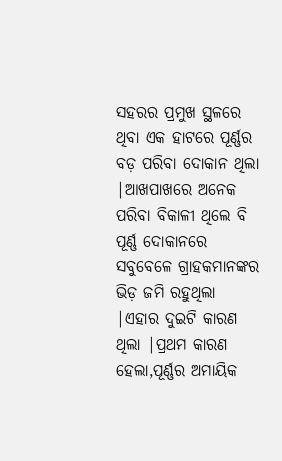ସହରର ପ୍ରମୁଖ ସ୍ଥଳରେ ଥିବା ଏକ ହାଟରେ ପୂର୍ଣ୍ଣର ବଡ଼ ପରିବା ଦୋକାନ ଥିଲା |ଆଖପାଖରେ ଅନେକ ପରିବା ବିକାଳୀ ଥିଲେ ବି ପୂର୍ଣ୍ଣ ଦୋକାନରେ ସବୁବେଳେ ଗ୍ରାହକମାନଙ୍କର ଭିଡ଼ ଜମି ରହୁଥିଲା |ଏହାର ଦୁଇଟି କାରଣ ଥିଲା |ପ୍ରଥମ କାରଣ ହେଲା,ପୂର୍ଣ୍ଣର ଅମାୟିକ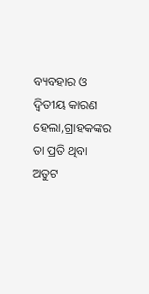ବ୍ୟବହାର ଓ ଦ୍ୱିତୀୟ କାରଣ ହେଲା,ଗ୍ରାହକଙ୍କର ତା ପ୍ରତି ଥିବା ଅତୁଟ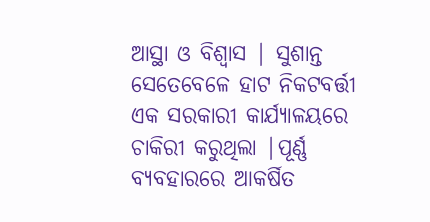ଆସ୍ଥା ଓ ବିଶ୍ୱାସ | ସୁଶାନ୍ତ ସେତେବେଳେ ହାଟ ନିକଟବର୍ତ୍ତୀ ଏକ ସରକାରୀ କାର୍ଯ୍ୟାଳୟରେ ଚାକିରୀ କରୁଥିଲା |ପୂର୍ଣ୍ଣ ବ୍ୟବହାରରେ ଆକର୍ଷିତ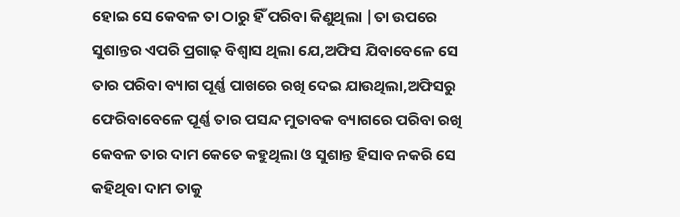ହୋଇ ସେ କେବଳ ତା ଠାରୁ ହିଁ ପରିବା କିଣୁଥିଲା |ତା ଉପରେ ସୁଶାନ୍ତର ଏପରି ପ୍ରଗାଢ଼ ବିଶ୍ୱାସ ଥିଲା ଯେ,ଅଫିସ ଯିବାବେଳେ ସେ ତାର ପରିବା ବ୍ୟାଗ ପୂର୍ଣ୍ଣ ପାଖରେ ରଖି ଦେଇ ଯାଉଥିଲା,ଅଫିସରୁ ଫେରିବାବେଳେ ପୂର୍ଣ୍ଣ ତାର ପସନ୍ଦ ମୁତାବକ ବ୍ୟାଗରେ ପରିବା ରଖି କେବଳ ତାର ଦାମ କେତେ କହୁଥିଲା ଓ ସୁଶାନ୍ତ ହିସାବ ନକରି ସେ କହିଥିବା ଦାମ ତାକୁ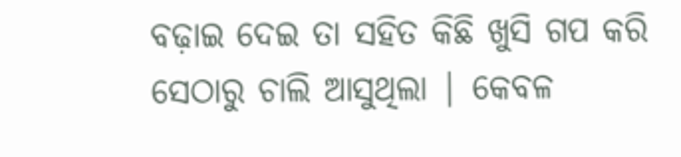ବଢ଼ାଇ ଦେଇ ତା ସହିତ କିଛି ଖୁସି ଗପ କରି ସେଠାରୁ ଚାଲି ଆସୁଥିଲା | କେବଳ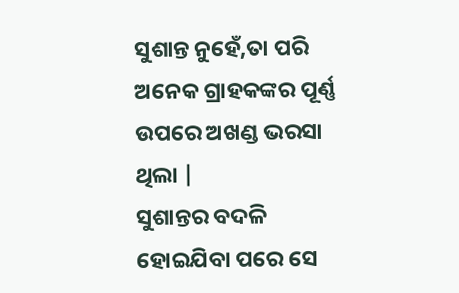ସୁଶାନ୍ତ ନୁହେଁ,ତା ପରି ଅନେକ ଗ୍ରାହକଙ୍କର ପୂର୍ଣ୍ଣ ଉପରେ ଅଖଣ୍ଡ ଭରସା ଥିଲା |
ସୁଶାନ୍ତର ବଦଳି ହୋଇଯିବା ପରେ ସେ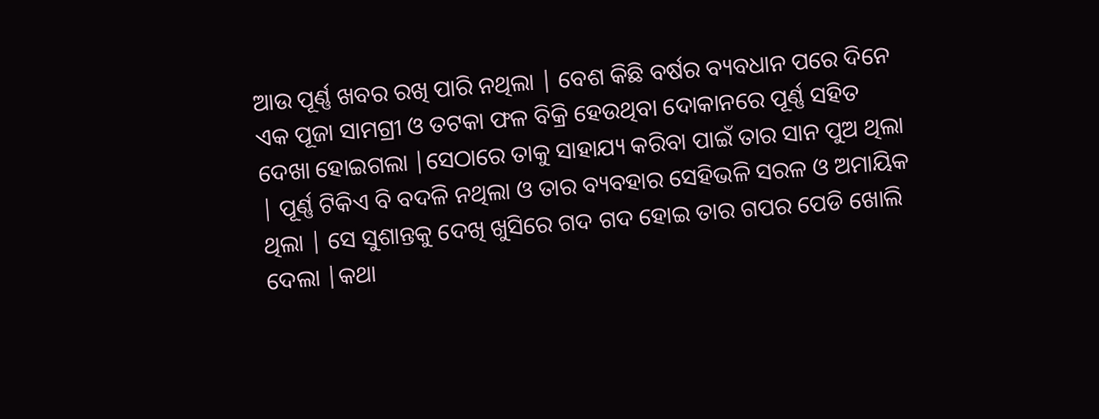ଆଉ ପୂର୍ଣ୍ଣ ଖବର ରଖି ପାରି ନଥିଲା | ବେଶ କିଛି ବର୍ଷର ବ୍ୟବଧାନ ପରେ ଦିନେ ଏକ ପୂଜା ସାମଗ୍ରୀ ଓ ତଟକା ଫଳ ବିକ୍ରି ହେଉଥିବା ଦୋକାନରେ ପୂର୍ଣ୍ଣ ସହିତ ଦେଖା ହୋଇଗଲା |ସେଠାରେ ତାକୁ ସାହାଯ୍ୟ କରିବା ପାଇଁ ତାର ସାନ ପୁଅ ଥିଲା | ପୂର୍ଣ୍ଣ ଟିକିଏ ବି ବଦଳି ନଥିଲା ଓ ତାର ବ୍ୟବହାର ସେହିଭଳି ସରଳ ଓ ଅମାୟିକ ଥିଲା | ସେ ସୁଶାନ୍ତକୁ ଦେଖି ଖୁସିରେ ଗଦ ଗଦ ହୋଇ ତାର ଗପର ପେଡି ଖୋଲି ଦେଲା |କଥା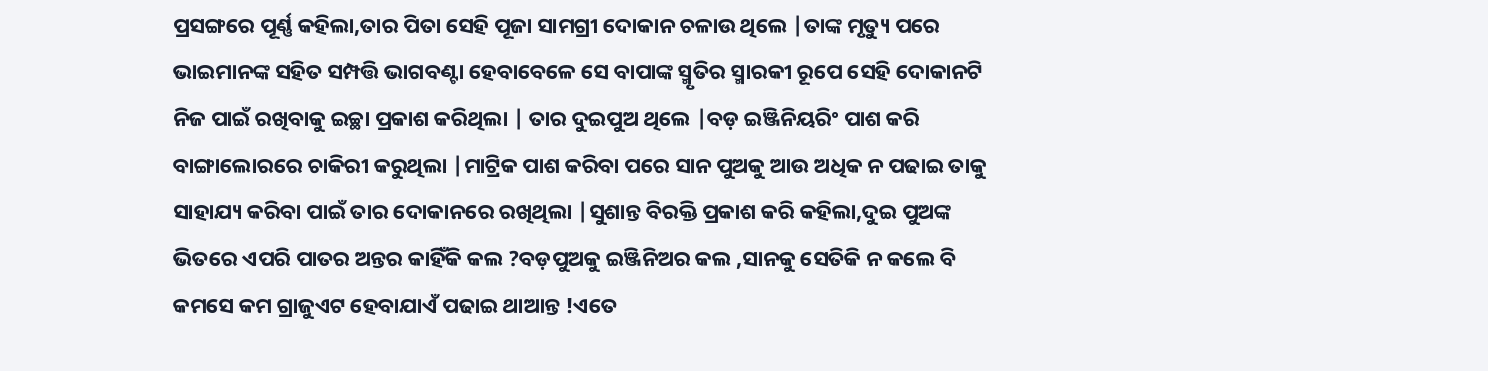ପ୍ରସଙ୍ଗରେ ପୂର୍ଣ୍ଣ କହିଲା,ତାର ପିତା ସେହି ପୂଜା ସାମଗ୍ରୀ ଦୋକାନ ଚଳାଉ ଥିଲେ |ତାଙ୍କ ମୃତ୍ୟୁ ପରେ ଭାଇମାନଙ୍କ ସହିତ ସମ୍ପତ୍ତି ଭାଗବଣ୍ଟା ହେବାବେଳେ ସେ ବାପାଙ୍କ ସ୍ମୃତିର ସ୍ମାରକୀ ରୂପେ ସେହି ଦୋକାନଟି ନିଜ ପାଇଁ ରଖିବାକୁ ଇଚ୍ଛା ପ୍ରକାଶ କରିଥିଲା | ତାର ଦୁଇପୁଅ ଥିଲେ |ବଡ଼ ଇଞ୍ଜିନିୟରିଂ ପାଶ କରି ବାଙ୍ଗାଲୋରରେ ଚାକିରୀ କରୁଥିଲା |ମାଟ୍ରିକ ପାଶ କରିବା ପରେ ସାନ ପୁଅକୁ ଆଉ ଅଧିକ ନ ପଢାଇ ତାକୁ ସାହାଯ୍ୟ କରିବା ପାଇଁ ତାର ଦୋକାନରେ ରଖିଥିଲା |ସୁଶାନ୍ତ ବିରକ୍ତି ପ୍ରକାଶ କରି କହିଲା,ଦୁଇ ପୁଅଙ୍କ ଭିତରେ ଏପରି ପାତର ଅନ୍ତର କାହିଁକି କଲ ?ବଡ଼ପୁଅକୁ ଇଞ୍ଜିନିଅର କଲ ,ସାନକୁ ସେତିକି ନ କଲେ ବି କମସେ କମ ଗ୍ରାଜୁଏଟ ହେବାଯାଏଁ ପଢାଇ ଥାଆନ୍ତ !ଏତେ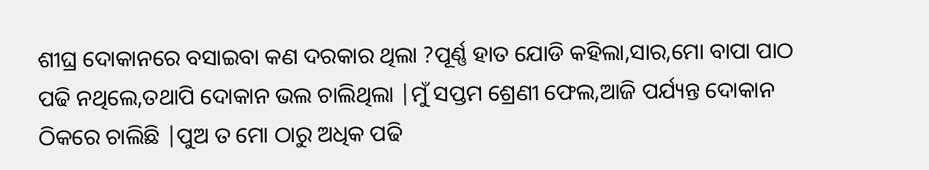ଶୀଘ୍ର ଦୋକାନରେ ବସାଇବା କଣ ଦରକାର ଥିଲା ?ପୂର୍ଣ୍ଣ ହାତ ଯୋଡି କହିଲା,ସାର,ମୋ ବାପା ପାଠ ପଢି ନଥିଲେ,ତଥାପି ଦୋକାନ ଭଲ ଚାଲିଥିଲା |ମୁଁ ସପ୍ତମ ଶ୍ରେଣୀ ଫେଲ,ଆଜି ପର୍ଯ୍ୟନ୍ତ ଦୋକାନ ଠିକରେ ଚାଲିଛି |ପୁଅ ତ ମୋ ଠାରୁ ଅଧିକ ପଢି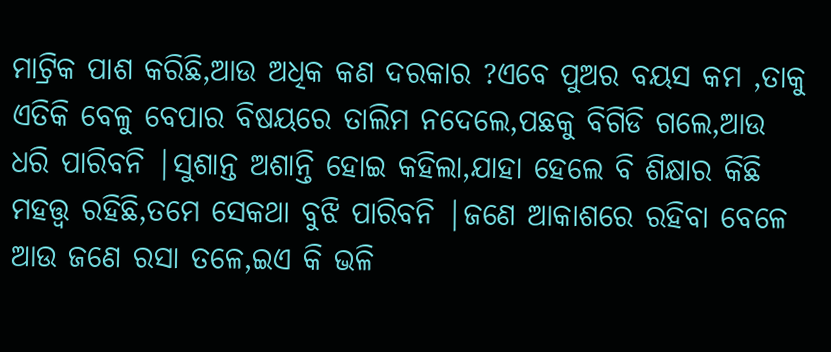ମାଟ୍ରିକ ପାଶ କରିଛି,ଆଉ ଅଧିକ କଣ ଦରକାର ?ଏବେ ପୁଅର ବୟସ କମ ,ତାକୁ ଏତିକି ବେଳୁ ବେପାର ବିଷୟରେ ତାଲିମ ନଦେଲେ,ପଛକୁ ବିଗିଡି ଗଲେ,ଆଉ ଧରି ପାରିବନି |ସୁଶାନ୍ତ ଅଶାନ୍ତି ହୋଇ କହିଲା,ଯାହା ହେଲେ ବି ଶିକ୍ଷାର କିଛି ମହତ୍ତ୍ୱ ରହିଛି,ତମେ ସେକଥା ବୁଝି ପାରିବନି |ଜଣେ ଆକାଶରେ ରହିବା ବେଳେ ଆଉ ଜଣେ ରସା ତଳେ,ଇଏ କି ଭଳି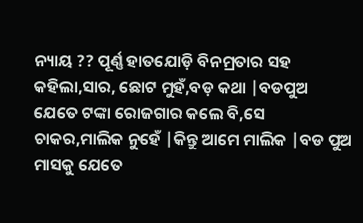ନ୍ୟାୟ ?? ପୂର୍ଣ୍ଣ ହାତଯୋଡ଼ି ବିନମ୍ରତାର ସହ କହିଲା,ସାର, ଛୋଟ ମୁହଁ,ବଡ଼ କଥା |ବଡପୁଅ ଯେତେ ଟଙ୍କା ରୋଜଗାର କଲେ ବି,ସେ ଚାକର,ମାଲିକ ନୁହେଁ |କିନ୍ତୁ ଆମେ ମାଲିକ |ବଡ ପୁଅ ମାସକୁ ଯେତେ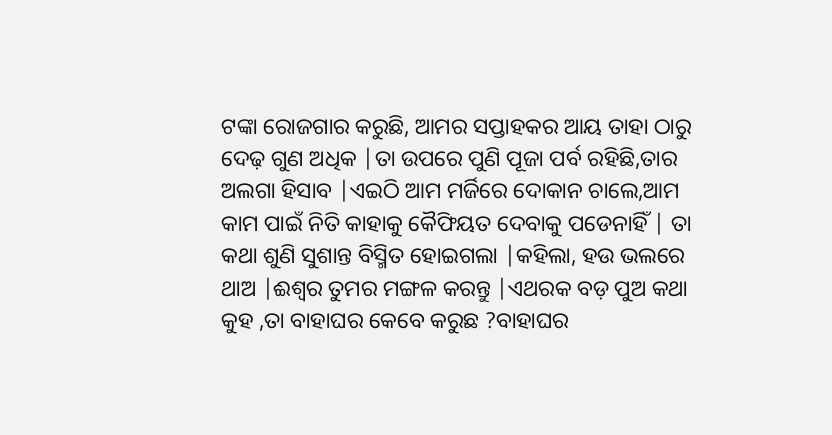ଟଙ୍କା ରୋଜଗାର କରୁଛି, ଆମର ସପ୍ତାହକର ଆୟ ତାହା ଠାରୁ ଦେଢ଼ ଗୁଣ ଅଧିକ |ତା ଉପରେ ପୁଣି ପୂଜା ପର୍ବ ରହିଛି,ତାର ଅଲଗା ହିସାବ |ଏଇଠି ଆମ ମର୍ଜିରେ ଦୋକାନ ଚାଲେ,ଆମ କାମ ପାଇଁ ନିତି କାହାକୁ କୈଫିୟତ ଦେବାକୁ ପଡେନାହିଁ | ତା କଥା ଶୁଣି ସୁଶାନ୍ତ ବିସ୍ମିତ ହୋଇଗଲା |କହିଲା, ହଉ ଭଲରେ ଥାଅ |ଈଶ୍ୱର ତୁମର ମଙ୍ଗଳ କରନ୍ତୁ |ଏଥରକ ବଡ଼ ପୁଅ କଥା କୁହ ,ତା ବାହାଘର କେବେ କରୁଛ ?ବାହାଘର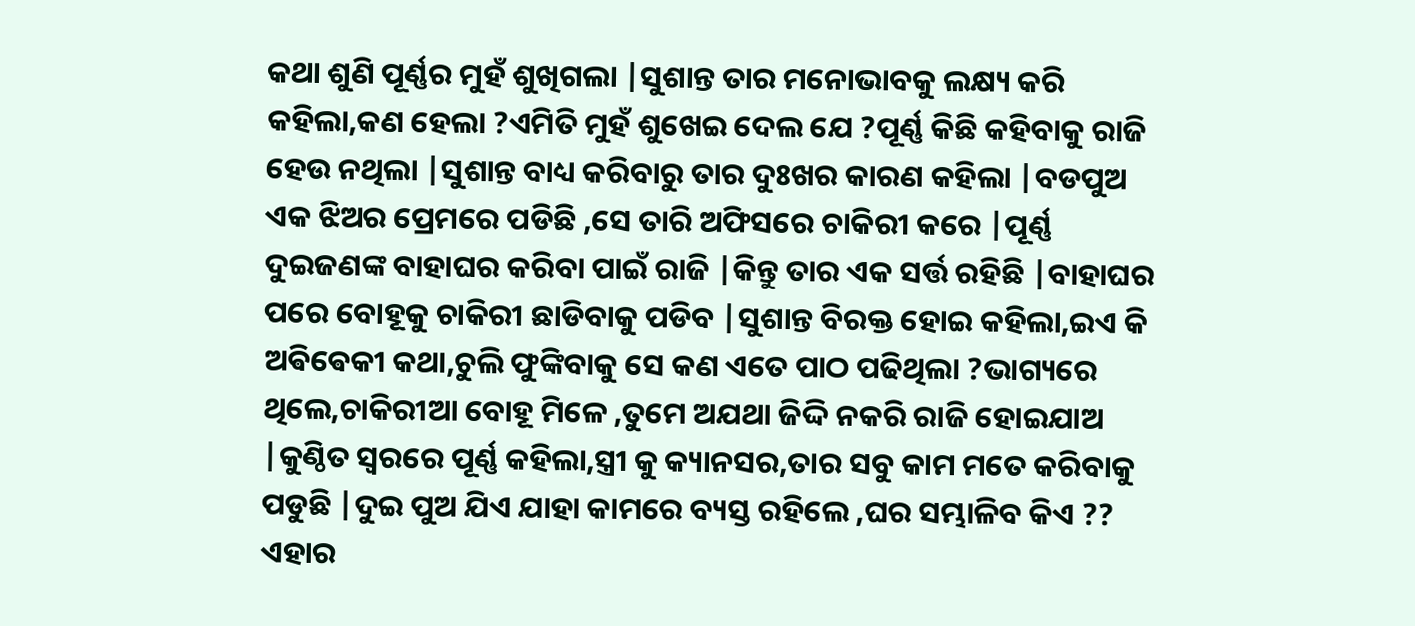କଥା ଶୁଣି ପୂର୍ଣ୍ଣର ମୁହଁ ଶୁଖିଗଲା |ସୁଶାନ୍ତ ତାର ମନୋଭାବକୁ ଲକ୍ଷ୍ୟ କରି କହିଲା,କଣ ହେଲା ?ଏମିତି ମୁହଁ ଶୁଖେଇ ଦେଲ ଯେ ?ପୂର୍ଣ୍ଣ କିଛି କହିବାକୁ ରାଜି ହେଉ ନଥିଲା |ସୁଶାନ୍ତ ବାଧ୍ୟ କରିବାରୁ ତାର ଦୁଃଖର କାରଣ କହିଲା |ବଡପୁଅ ଏକ ଝିଅର ପ୍ରେମରେ ପଡିଛି ,ସେ ତାରି ଅଫିସରେ ଚାକିରୀ କରେ |ପୂର୍ଣ୍ଣ ଦୁଇଜଣଙ୍କ ବାହାଘର କରିବା ପାଇଁ ରାଜି |କିନ୍ତୁ ତାର ଏକ ସର୍ତ୍ତ ରହିଛି |ବାହାଘର ପରେ ବୋହୂକୁ ଚାକିରୀ ଛାଡିବାକୁ ପଡିବ |ସୁଶାନ୍ତ ବିରକ୍ତ ହୋଇ କହିଲା,ଇଏ କି ଅଵିଵେକୀ କଥା,ଚୁଲି ଫୁଙ୍କିବାକୁ ସେ କଣ ଏତେ ପାଠ ପଢିଥିଲା ?ଭାଗ୍ୟରେ ଥିଲେ,ଚାକିରୀଆ ବୋହୂ ମିଳେ ,ତୁମେ ଅଯଥା ଜିଦ୍ଦି ନକରି ରାଜି ହୋଇଯାଅ |କୁଣ୍ଠିତ ସ୍ୱରରେ ପୂର୍ଣ୍ଣ କହିଲା,ସ୍ତ୍ରୀ କୁ କ୍ୟାନସର,ତାର ସବୁ କାମ ମତେ କରିବାକୁ ପଡୁଛି |ଦୁଇ ପୁଅ ଯିଏ ଯାହା କାମରେ ବ୍ୟସ୍ତ ରହିଲେ ,ଘର ସମ୍ଭାଳିବ କିଏ ??
ଏହାର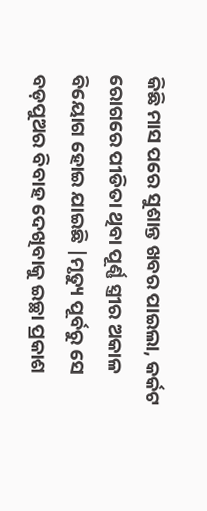କିଛି ମାସ ପରେ ସୁଶାନ୍ତ ଖବର ପାଇଲା, କର୍କଟ ରୋଗରେ ପୀଡିତା ଥିବା ପୂର୍ଣ୍ଣ ସ୍ତ୍ରୀର ଅକାଳ ବିୟୋଗ ହୋଇ ଯାଇଛି |ମୃତ୍ୟୁ ପୂର୍ବରୁ ସେ ବଡ଼ପୁଅର ବିବାହ ଦେଖିବାକୁ ଇଚ୍ଛା ପ୍ରକାଶ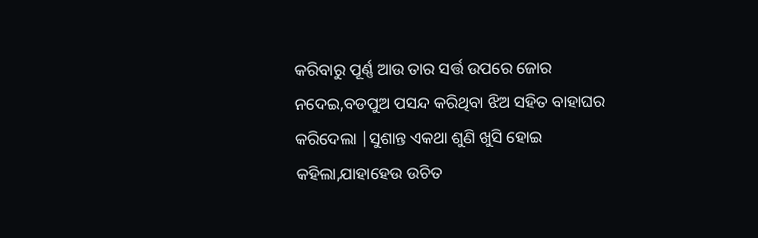କରିବାରୁ ପୂର୍ଣ୍ଣ ଆଉ ତାର ସର୍ତ୍ତ ଉପରେ ଜୋର ନଦେଇ,ବଡପୁଅ ପସନ୍ଦ କରିଥିବା ଝିଅ ସହିତ ବାହାଘର କରିଦେଲା |ସୁଶାନ୍ତ ଏକଥା ଶୁଣି ଖୁସି ହୋଇ କହିଲା,ଯାହାହେଉ ଉଚିତ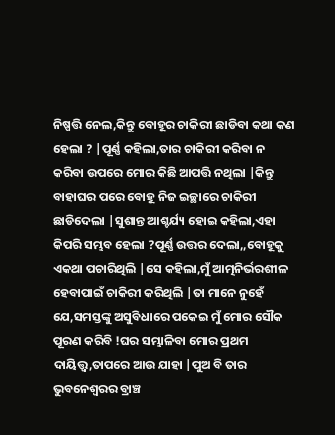ନିଷ୍ପତ୍ତି ନେଲ,କିନ୍ତୁ ବୋହୂର ଚାକିରୀ ଛାଡିବା କଥା କଣ ହେଲା ? |ପୂର୍ଣ୍ଣ କହିଲା,ତାର ଚାକିରୀ କରିବା ନ କରିବା ଉପରେ ମୋର କିଛି ଆପତ୍ତି ନଥିଲା |କିନ୍ତୁ ବାହାଘର ପରେ ବୋହୂ ନିଜ ଇଚ୍ଛାରେ ଚାକିରୀ ଛାଡିଦେଲା |ସୁଶାନ୍ତ ଆଶ୍ଚର୍ଯ୍ୟ ହୋଇ କହିଲା,ଏହା କିପରି ସମ୍ଭବ ହେଲା ?ପୂର୍ଣ୍ଣ ଉତ୍ତର ଦେଲା,,ବୋହୂକୁ ଏକଥା ପଚାରିଥିଲି |ସେ କହିଲା,ମୁଁ ଆତ୍ମନିର୍ଭରଶୀଳ ହେବାପାଇଁ ଚାକିରୀ କରିଥିଲି |ତା ମାନେ ନୁହେଁ ଯେ,ସମସ୍ତଙ୍କୁ ଅସୁବିଧାରେ ପକେଇ ମୁଁ ମୋର ସୌକ ପୂରଣ କରିବି !ଘର ସମ୍ଭାଳିବା ମୋର ପ୍ରଥମ ଦାୟିତ୍ତ୍ୱ,ତାପରେ ଆଉ ଯାହା |ପୁଅ ବି ତାର ଭୁବନେଶ୍ୱରର ବ୍ରାଞ୍ଚ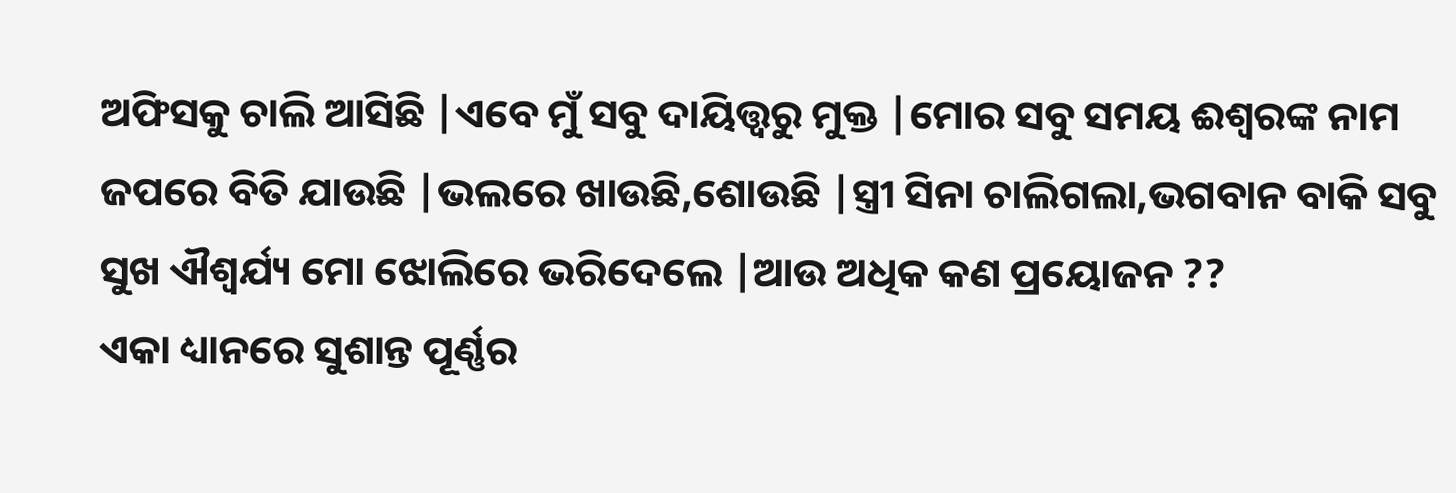ଅଫିସକୁ ଚାଲି ଆସିଛି |ଏବେ ମୁଁ ସବୁ ଦାୟିତ୍ତ୍ଵରୁ ମୁକ୍ତ |ମୋର ସବୁ ସମୟ ଈଶ୍ୱରଙ୍କ ନାମ ଜପରେ ବିତି ଯାଉଛି |ଭଲରେ ଖାଉଛି,ଶୋଉଛି |ସ୍ତ୍ରୀ ସିନା ଚାଲିଗଲା,ଭଗବାନ ବାକି ସବୁ ସୁଖ ଐଶ୍ଵର୍ଯ୍ୟ ମୋ ଝୋଲିରେ ଭରିଦେଲେ |ଆଉ ଅଧିକ କଣ ପ୍ରୟୋଜନ ??
ଏକା ଧ୍ୟାନରେ ସୁଶାନ୍ତ ପୂର୍ଣ୍ଣର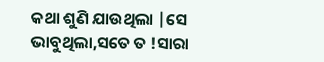କଥା ଶୁଣି ଯାଉଥିଲା |ସେ ଭାବୁଥିଲା,ସତେ ତ !ସାରା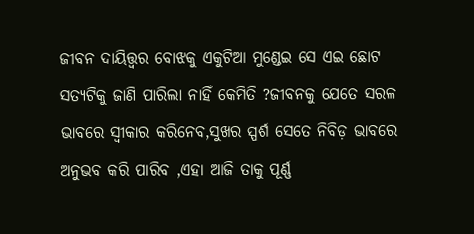ଜୀବନ ଦାୟିତ୍ତ୍ଵର ବୋଝକୁ ଏକୁଟିଆ ମୁଣ୍ଡେଇ ସେ ଏଇ ଛୋଟ ସତ୍ୟଟିକୁ ଜାଣି ପାରିଲା ନାହିଁ କେମିତି ?ଜୀବନକୁ ଯେତେ ସରଳ ଭାବରେ ସ୍ୱୀକାର କରିନେବ,ସୁଖର ସ୍ପର୍ଶ ସେତେ ନିବିଡ଼ ଭାବରେ ଅନୁଭବ କରି ପାରିବ ,ଏହା ଆଜି ତାକୁ ପୂର୍ଣ୍ଣ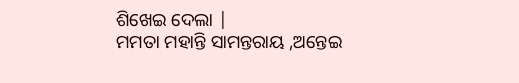ଶିଖେଇ ଦେଲା |
ମମତା ମହାନ୍ତି ସାମନ୍ତରାୟ ,ଅନ୍ତେଇ